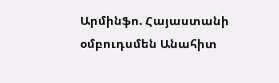Արմինֆո. Հայաստանի օմբուդսմեն Անահիտ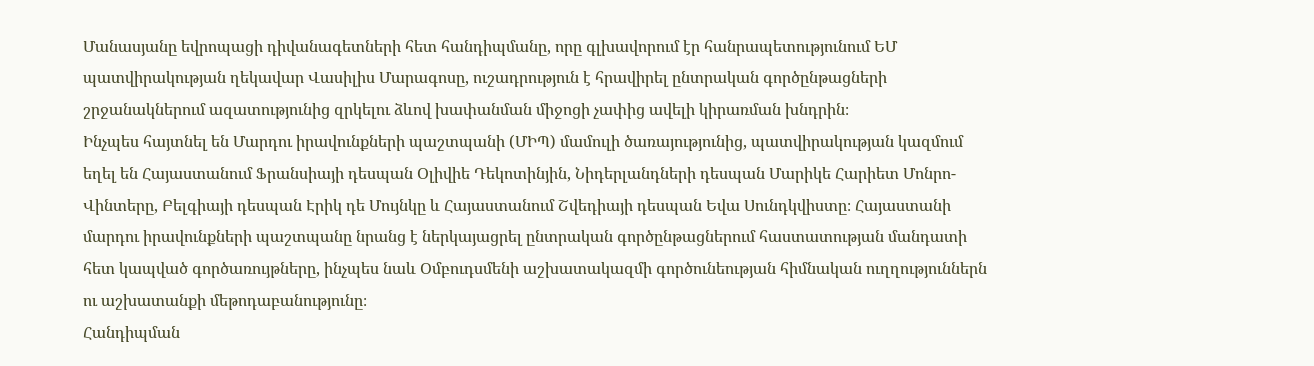Մանասյանը եվրոպացի դիվանագետների հետ հանդիպմանը, որը գլխավորում էր հանրապետությունում ԵՄ պատվիրակության ղեկավար Վասիլիս Մարագոսը, ուշադրություն է հրավիրել ընտրական գործընթացների շրջանակներում ազատությունից զրկելու ձևով խափանման միջոցի չափից ավելի կիրառման խնդրին։
Ինչպես հայտնել են Մարդու իրավունքների պաշտպանի (ՄԻՊ) մամուլի ծառայությունից, պատվիրակության կազմում եղել են Հայաստանում Ֆրանսիայի դեսպան Օլիվիե Դեկոտինյին, Նիդերլանդների դեսպան Մարիկե Հարիետ Մոնրո-Վինտերը, Բելգիայի դեսպան Էրիկ դե Մույնկը և Հայաստանում Շվեդիայի դեսպան Եվա Սունդկվիստը։ Հայաստանի մարդու իրավունքների պաշտպանը նրանց է ներկայացրել ընտրական գործընթացներում հաստատության մանդատի հետ կապված գործառույթները, ինչպես նաև Օմբուդսմենի աշխատակազմի գործունեության հիմնական ուղղություններն ու աշխատանքի մեթոդաբանությունը։
Հանդիպման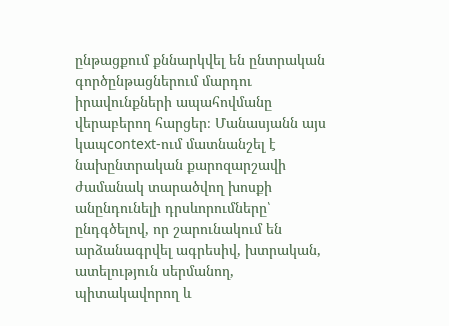ընթացքում քննարկվել են ընտրական գործընթացներում մարդու իրավունքների ապահովմանը վերաբերող հարցեր։ Մանասյանն այս կապcontext-ում մատնանշել է նախընտրական քարոզարշավի ժամանակ տարածվող խոսքի անընդունելի դրսևորումները՝ ընդգծելով, որ շարունակում են արձանագրվել ագրեսիվ, խտրական, ատելություն սերմանող, պիտակավորող և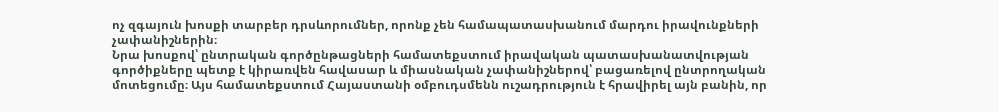ոչ զգայուն խոսքի տարբեր դրսևորումներ, որոնք չեն համապատասխանում մարդու իրավունքների չափանիշներին։
Նրա խոսքով՝ ընտրական գործընթացների համատեքստում իրավական պատասխանատվության գործիքները պետք է կիրառվեն հավասար և միասնական չափանիշներով՝ բացառելով ընտրողական մոտեցումը։ Այս համատեքստում Հայաստանի օմբուդսմենն ուշադրություն է հրավիրել այն բանին, որ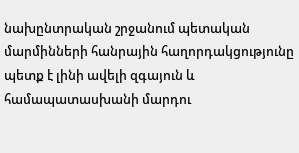նախընտրական շրջանում պետական մարմինների հանրային հաղորդակցությունը պետք է լինի ավելի զգայուն և համապատասխանի մարդու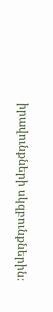իրավունքների սկզբունքներին։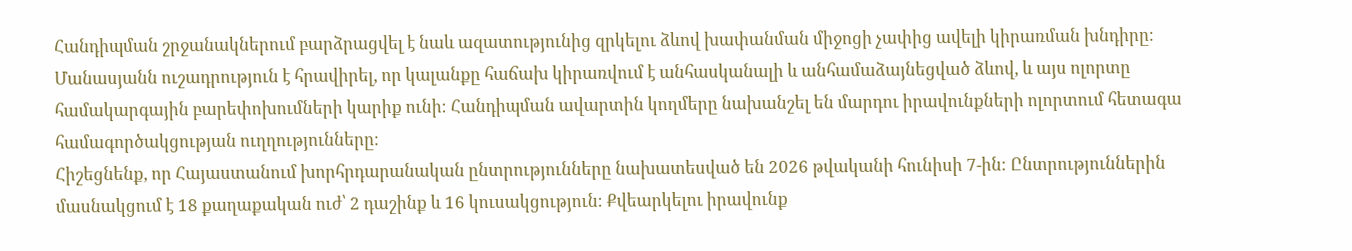Հանդիպման շրջանակներում բարձրացվել է նաև ազատությունից զրկելու ձևով խափանման միջոցի չափից ավելի կիրառման խնդիրը։ Մանասյանն ուշադրություն է հրավիրել, որ կալանքը հաճախ կիրառվում է անհասկանալի և անհամաձայնեցված ձևով, և այս ոլորտը համակարգային բարեփոխումների կարիք ունի։ Հանդիպման ավարտին կողմերը նախանշել են մարդու իրավունքների ոլորտում հետագա համագործակցության ուղղությունները։
Հիշեցնենք, որ Հայաստանում խորհրդարանական ընտրությունները նախատեսված են 2026 թվականի հունիսի 7-ին։ Ընտրություններին մասնակցում է 18 քաղաքական ուժ՝ 2 դաշինք և 16 կուսակցություն։ Քվեարկելու իրավունք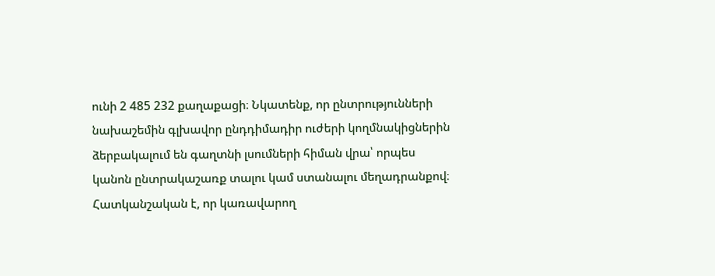ունի 2 485 232 քաղաքացի։ Նկատենք, որ ընտրությունների նախաշեմին գլխավոր ընդդիմադիր ուժերի կողմնակիցներին ձերբակալում են գաղտնի լսումների հիման վրա՝ որպես կանոն ընտրակաշառք տալու կամ ստանալու մեղադրանքով։ Հատկանշական է, որ կառավարող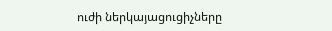ուժի ներկայացուցիչները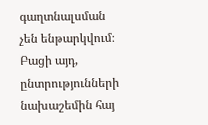գաղտնալսման չեն ենթարկվում։ Բացի այդ, ընտրությունների նախաշեմին հայ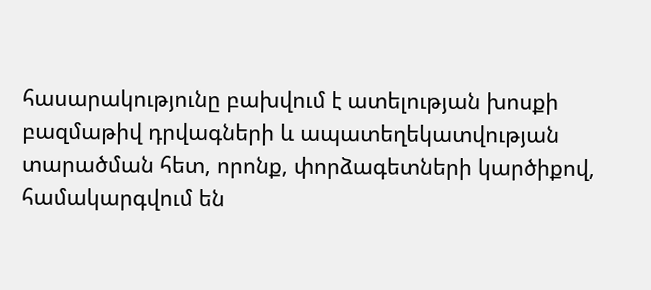հասարակությունը բախվում է ատելության խոսքի բազմաթիվ դրվագների և ապատեղեկատվության տարածման հետ, որոնք, փորձագետների կարծիքով, համակարգվում են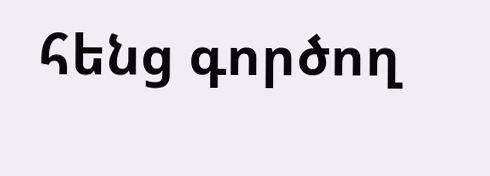հենց գործող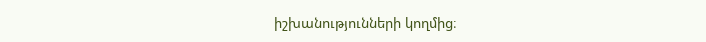իշխանությունների կողմից։